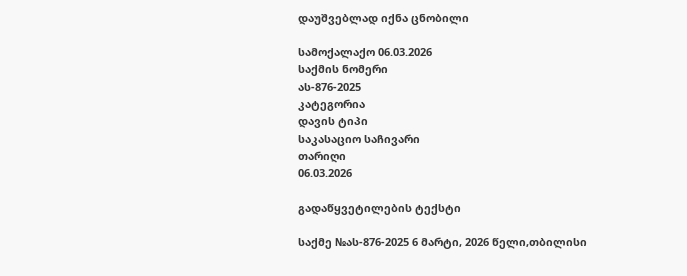დაუშვებლად იქნა ცნობილი

სამოქალაქო 06.03.2026
საქმის ნომერი
ას-876-2025
კატეგორია
დავის ტიპი
საკასაციო საჩივარი
თარიღი
06.03.2026

გადაწყვეტილების ტექსტი

საქმე №ას-876-2025 6 მარტი, 2026 წელი,თბილისი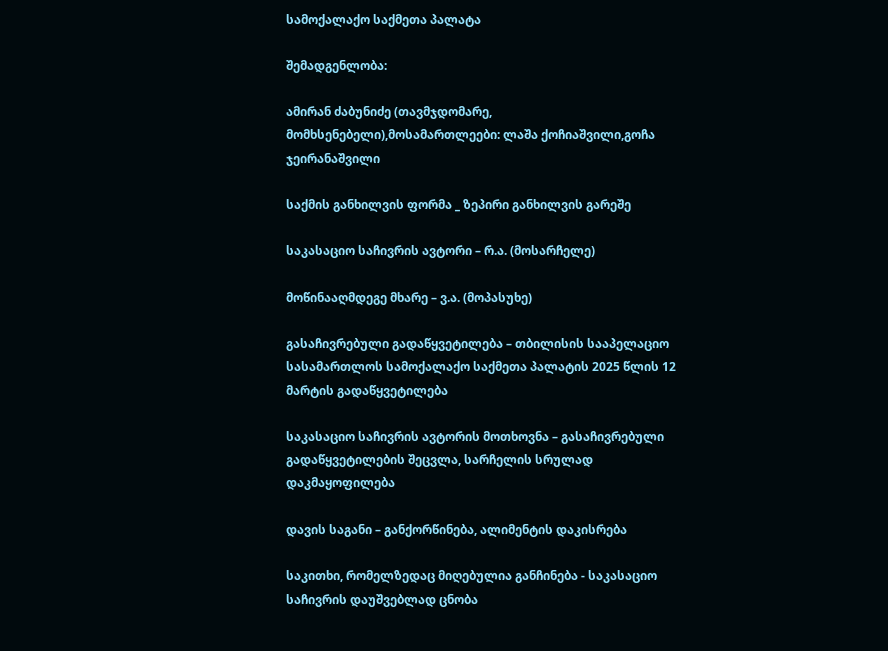სამოქალაქო საქმეთა პალატა

შემადგენლობა:

ამირან ძაბუნიძე (თავმჯდომარე, მომხსენებელი),მოსამართლეები: ლაშა ქოჩიაშვილი,გოჩა ჯეირანაშვილი

საქმის განხილვის ფორმა _ ზეპირი განხილვის გარეშე

საკასაციო საჩივრის ავტორი – რ.ა. (მოსარჩელე)

მოწინააღმდეგე მხარე – ვ.ა. (მოპასუხე)

გასაჩივრებული გადაწყვეტილება – თბილისის სააპელაციო სასამართლოს სამოქალაქო საქმეთა პალატის 2025 წლის 12 მარტის გადაწყვეტილება

საკასაციო საჩივრის ავტორის მოთხოვნა – გასაჩივრებული გადაწყვეტილების შეცვლა, სარჩელის სრულად დაკმაყოფილება

დავის საგანი – განქორწინება, ალიმენტის დაკისრება

საკითხი, რომელზედაც მიღებულია განჩინება - საკასაციო საჩივრის დაუშვებლად ცნობა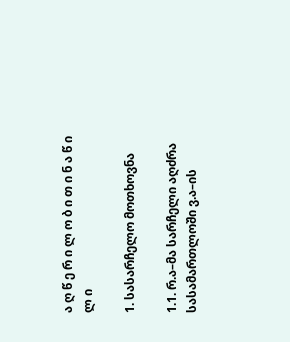ა ღ წ ე რ ი ლ ო ბ ი თ ი ნ ა წ ი ლ ი

1. სასარჩელო მოთხოვნა

1.1. რ.ა–მა სარჩელი აღძრა სასამართლოში ვ.ა–ის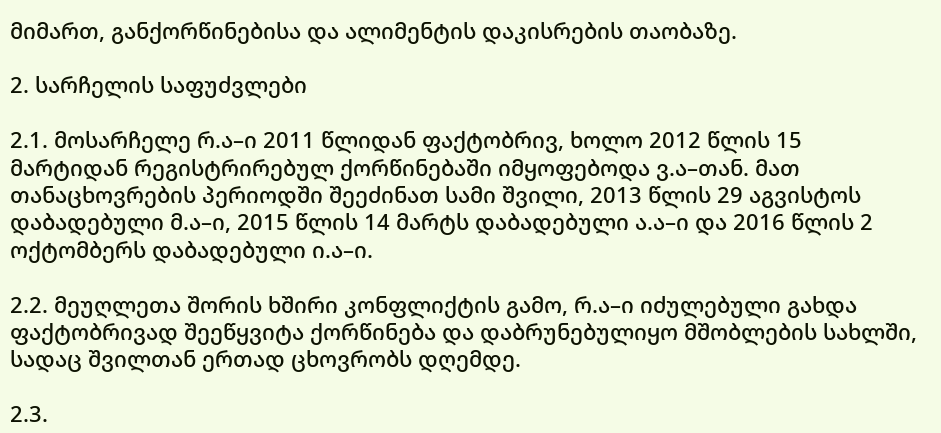მიმართ, განქორწინებისა და ალიმენტის დაკისრების თაობაზე.

2. სარჩელის საფუძვლები

2.1. მოსარჩელე რ.ა–ი 2011 წლიდან ფაქტობრივ, ხოლო 2012 წლის 15 მარტიდან რეგისტრირებულ ქორწინებაში იმყოფებოდა ვ.ა–თან. მათ თანაცხოვრების პერიოდში შეეძინათ სამი შვილი, 2013 წლის 29 აგვისტოს დაბადებული მ.ა–ი, 2015 წლის 14 მარტს დაბადებული ა.ა–ი და 2016 წლის 2 ოქტომბერს დაბადებული ი.ა–ი.

2.2. მეუღლეთა შორის ხშირი კონფლიქტის გამო, რ.ა–ი იძულებული გახდა ფაქტობრივად შეეწყვიტა ქორწინება და დაბრუნებულიყო მშობლების სახლში, სადაც შვილთან ერთად ცხოვრობს დღემდე.

2.3.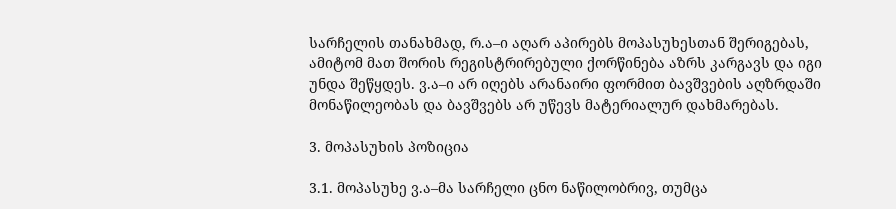სარჩელის თანახმად, რ.ა–ი აღარ აპირებს მოპასუხესთან შერიგებას, ამიტომ მათ შორის რეგისტრირებული ქორწინება აზრს კარგავს და იგი უნდა შეწყდეს. ვ.ა–ი არ იღებს არანაირი ფორმით ბავშვების აღზრდაში მონაწილეობას და ბავშვებს არ უწევს მატერიალურ დახმარებას.

3. მოპასუხის პოზიცია

3.1. მოპასუხე ვ.ა–მა სარჩელი ცნო ნაწილობრივ, თუმცა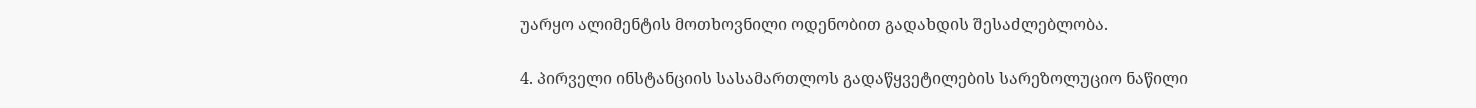უარყო ალიმენტის მოთხოვნილი ოდენობით გადახდის შესაძლებლობა.

4. პირველი ინსტანციის სასამართლოს გადაწყვეტილების სარეზოლუციო ნაწილი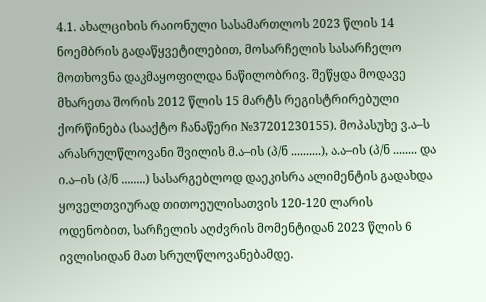4.1. ახალციხის რაიონული სასამართლოს 2023 წლის 14 ნოემბრის გადაწყვეტილებით, მოსარჩელის სასარჩელო მოთხოვნა დაკმაყოფილდა ნაწილობრივ. შეწყდა მოდავე მხარეთა შორის 2012 წლის 15 მარტს რეგისტრირებული ქორწინება (სააქტო ჩანაწერი №37201230155). მოპასუხე ვ.ა–ს არასრულწლოვანი შვილის მ.ა–ის (პ/ნ ..........), ა.ა–ის (პ/ნ ........ და ი.ა–ის (პ/ნ ........) სასარგებლოდ დაეკისრა ალიმენტის გადახდა ყოველთვიურად თითოეულისათვის 120-120 ლარის ოდენობით, სარჩელის აღძვრის მომენტიდან 2023 წლის 6 ივლისიდან მათ სრულწლოვანებამდე.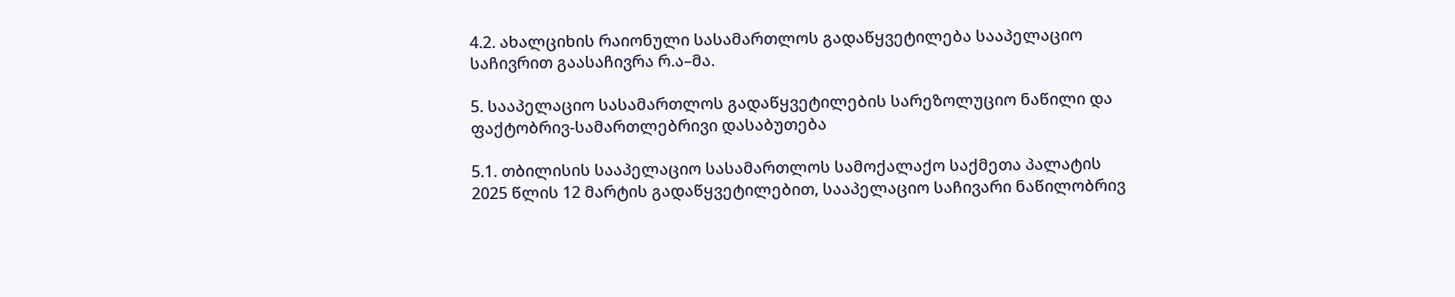4.2. ახალციხის რაიონული სასამართლოს გადაწყვეტილება სააპელაციო საჩივრით გაასაჩივრა რ.ა–მა.

5. სააპელაციო სასამართლოს გადაწყვეტილების სარეზოლუციო ნაწილი და ფაქტობრივ-სამართლებრივი დასაბუთება

5.1. თბილისის სააპელაციო სასამართლოს სამოქალაქო საქმეთა პალატის 2025 წლის 12 მარტის გადაწყვეტილებით, სააპელაციო საჩივარი ნაწილობრივ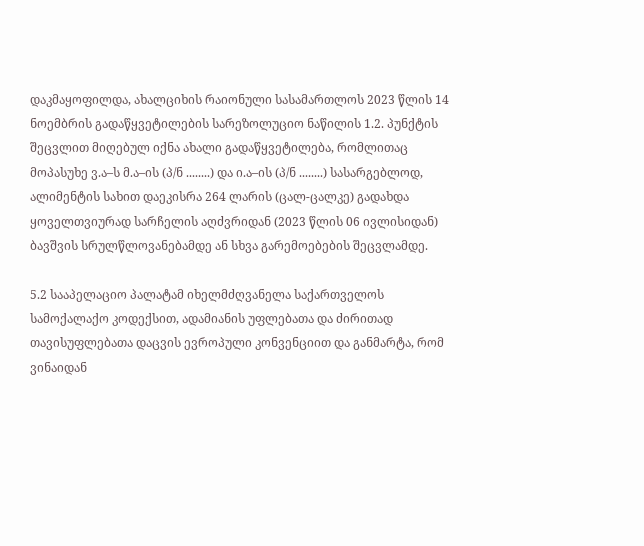დაკმაყოფილდა, ახალციხის რაიონული სასამართლოს 2023 წლის 14 ნოემბრის გადაწყვეტილების სარეზოლუციო ნაწილის 1.2. პუნქტის შეცვლით მიღებულ იქნა ახალი გადაწყვეტილება, რომლითაც მოპასუხე ვ.ა–ს მ.ა–ის (პ/ნ ........) და ი.ა–ის (პ/ნ ........) სასარგებლოდ, ალიმენტის სახით დაეკისრა 264 ლარის (ცალ-ცალკე) გადახდა ყოველთვიურად სარჩელის აღძვრიდან (2023 წლის 06 ივლისიდან) ბავშვის სრულწლოვანებამდე ან სხვა გარემოებების შეცვლამდე.

5.2 სააპელაციო პალატამ იხელმძღვანელა საქართველოს სამოქალაქო კოდექსით, ადამიანის უფლებათა და ძირითად თავისუფლებათა დაცვის ევროპული კონვენციით და განმარტა, რომ ვინაიდან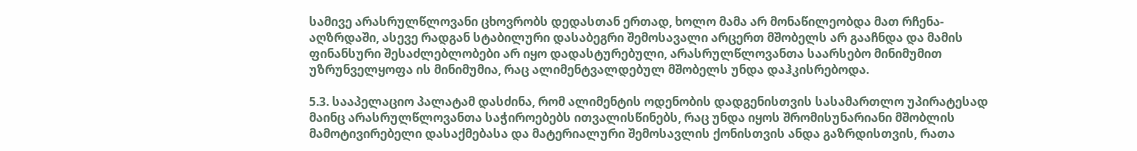სამივე არასრულწლოვანი ცხოვრობს დედასთან ერთად, ხოლო მამა არ მონაწილეობდა მათ რჩენა-აღზრდაში, ასევე რადგან სტაბილური დასაბეგრი შემოსავალი არცერთ მშობელს არ გააჩნდა და მამის ფინანსური შესაძლებლობები არ იყო დადასტურებული, არასრულწლოვანთა საარსებო მინიმუმით უზრუნველყოფა ის მინიმუმია, რაც ალიმენტვალდებულ მშობელს უნდა დაჰკისრებოდა.

5.3. სააპელაციო პალატამ დასძინა, რომ ალიმენტის ოდენობის დადგენისთვის სასამართლო უპირატესად მაინც არასრულწლოვანთა საჭიროებებს ითვალისწინებს, რაც უნდა იყოს შრომისუნარიანი მშობლის მამოტივირებელი დასაქმებასა და მატერიალური შემოსავლის ქონისთვის ანდა გაზრდისთვის, რათა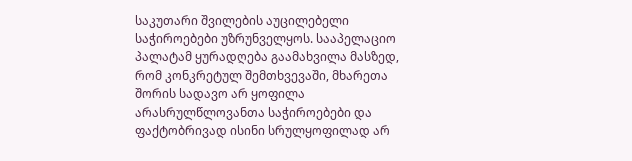საკუთარი შვილების აუცილებელი საჭიროებები უზრუნველყოს. სააპელაციო პალატამ ყურადღება გაამახვილა მასზედ, რომ კონკრეტულ შემთხვევაში, მხარეთა შორის სადავო არ ყოფილა არასრულწლოვანთა საჭიროებები და ფაქტობრივად ისინი სრულყოფილად არ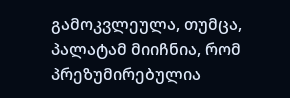გამოკვლეულა, თუმცა, პალატამ მიიჩნია, რომ პრეზუმირებულია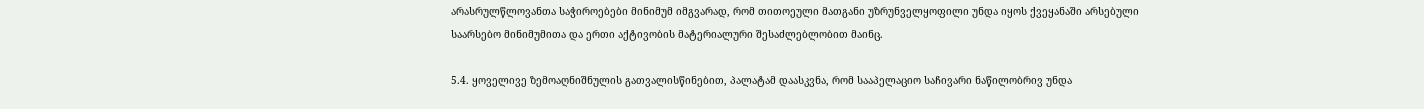არასრულწლოვანთა საჭიროებები მინიმუმ იმგვარად, რომ თითოეული მათგანი უზრუნველყოფილი უნდა იყოს ქვეყანაში არსებული საარსებო მინიმუმითა და ერთი აქტივობის მატერიალური შესაძლებლობით მაინც.

5.4. ყოველივე ზემოაღნიშნულის გათვალისწინებით, პალატამ დაასკვნა, რომ სააპელაციო საჩივარი ნაწილობრივ უნდა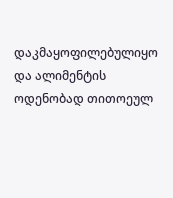დაკმაყოფილებულიყო და ალიმენტის ოდენობად თითოეულ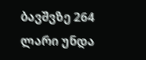ბავშვზე 264 ლარი უნდა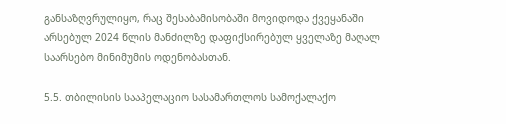განსაზღვრულიყო, რაც შესაბამისობაში მოვიდოდა ქვეყანაში არსებულ 2024 წლის მანძილზე დაფიქსირებულ ყველაზე მაღალ საარსებო მინიმუმის ოდენობასთან.

5.5. თბილისის სააპელაციო სასამართლოს სამოქალაქო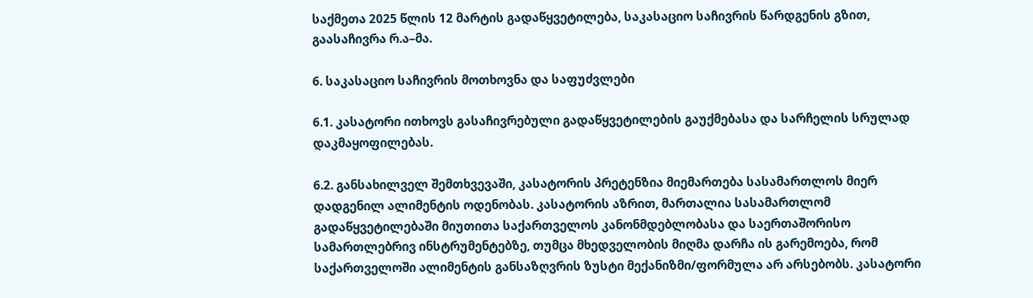საქმეთა 2025 წლის 12 მარტის გადაწყვეტილება, საკასაციო საჩივრის წარდგენის გზით, გაასაჩივრა რ.ა–მა.

6. საკასაციო საჩივრის მოთხოვნა და საფუძვლები

6.1. კასატორი ითხოვს გასაჩივრებული გადაწყვეტილების გაუქმებასა და სარჩელის სრულად დაკმაყოფილებას.

6.2. განსახილველ შემთხვევაში, კასატორის პრეტენზია მიემართება სასამართლოს მიერ დადგენილ ალიმენტის ოდენობას. კასატორის აზრით, მართალია სასამართლომ გადაწყვეტილებაში მიუთითა საქართველოს კანონმდებლობასა და საერთაშორისო სამართლებრივ ინსტრუმენტებზე, თუმცა მხედველობის მიღმა დარჩა ის გარემოება, რომ საქართველოში ალიმენტის განსაზღვრის ზუსტი მექანიზმი/ფორმულა არ არსებობს. კასატორი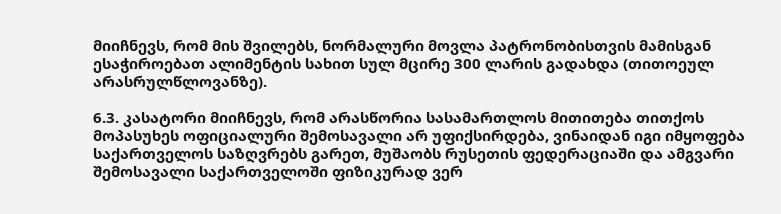მიიჩნევს, რომ მის შვილებს, ნორმალური მოვლა პატრონობისთვის მამისგან ესაჭიროებათ ალიმენტის სახით სულ მცირე 300 ლარის გადახდა (თითოეულ არასრულწლოვანზე).

6.3. კასატორი მიიჩნევს, რომ არასწორია სასამართლოს მითითება თითქოს მოპასუხეს ოფიციალური შემოსავალი არ უფიქსირდება, ვინაიდან იგი იმყოფება საქართველოს საზღვრებს გარეთ, მუშაობს რუსეთის ფედერაციაში და ამგვარი შემოსავალი საქართველოში ფიზიკურად ვერ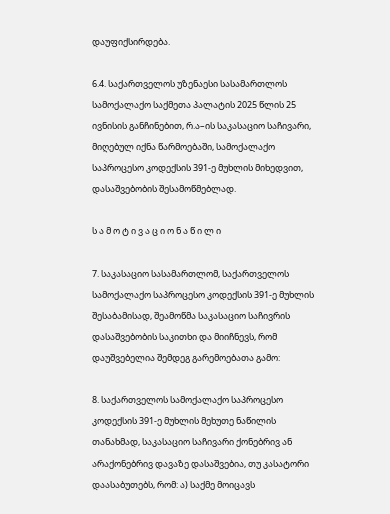დაუფიქსირდება.

6.4. საქართველოს უზენაესი სასამართლოს სამოქალაქო საქმეთა პალატის 2025 წლის 25 ივნისის განჩინებით, რ.ა–ის საკასაციო საჩივარი, მიღებულ იქნა წარმოებაში, სამოქალაქო საპროცესო კოდექსის 391-ე მუხლის მიხედვით, დასაშვებობის შესამოწმებლად.

ს ა მ ო ტ ი ვ ა ც ი ო ნ ა წ ი ლ ი

7. საკასაციო სასამართლომ, საქართველოს სამოქალაქო საპროცესო კოდექსის 391-ე მუხლის შესაბამისად, შეამოწმა საკასაციო საჩივრის დასაშვებობის საკითხი და მიიჩნევს, რომ დაუშვებელია შემდეგ გარემოებათა გამო:

8. საქართველოს სამოქალაქო საპროცესო კოდექსის 391-ე მუხლის მეხუთე ნაწილის თანახმად, საკასაციო საჩივარი ქონებრივ ან არაქონებრივ დავაზე დასაშვებია, თუ კასატორი დაასაბუთებს, რომ: ა) საქმე მოიცავს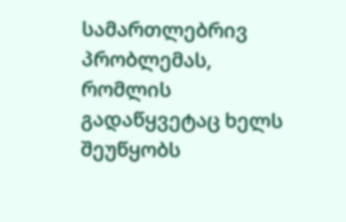სამართლებრივ პრობლემას, რომლის გადაწყვეტაც ხელს შეუწყობს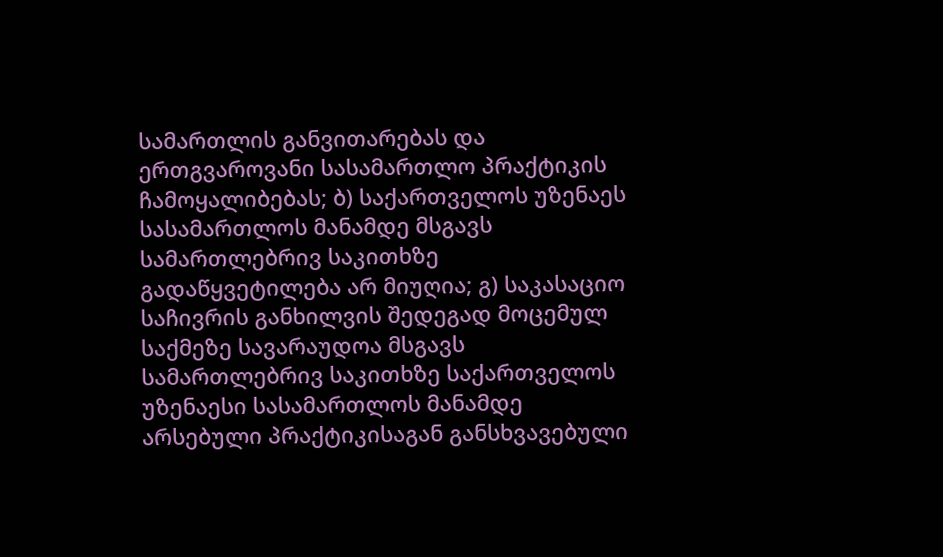სამართლის განვითარებას და ერთგვაროვანი სასამართლო პრაქტიკის ჩამოყალიბებას; ბ) საქართველოს უზენაეს სასამართლოს მანამდე მსგავს სამართლებრივ საკითხზე გადაწყვეტილება არ მიუღია; გ) საკასაციო საჩივრის განხილვის შედეგად მოცემულ საქმეზე სავარაუდოა მსგავს სამართლებრივ საკითხზე საქართველოს უზენაესი სასამართლოს მანამდე არსებული პრაქტიკისაგან განსხვავებული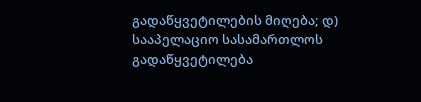გადაწყვეტილების მიღება; დ) სააპელაციო სასამართლოს გადაწყვეტილება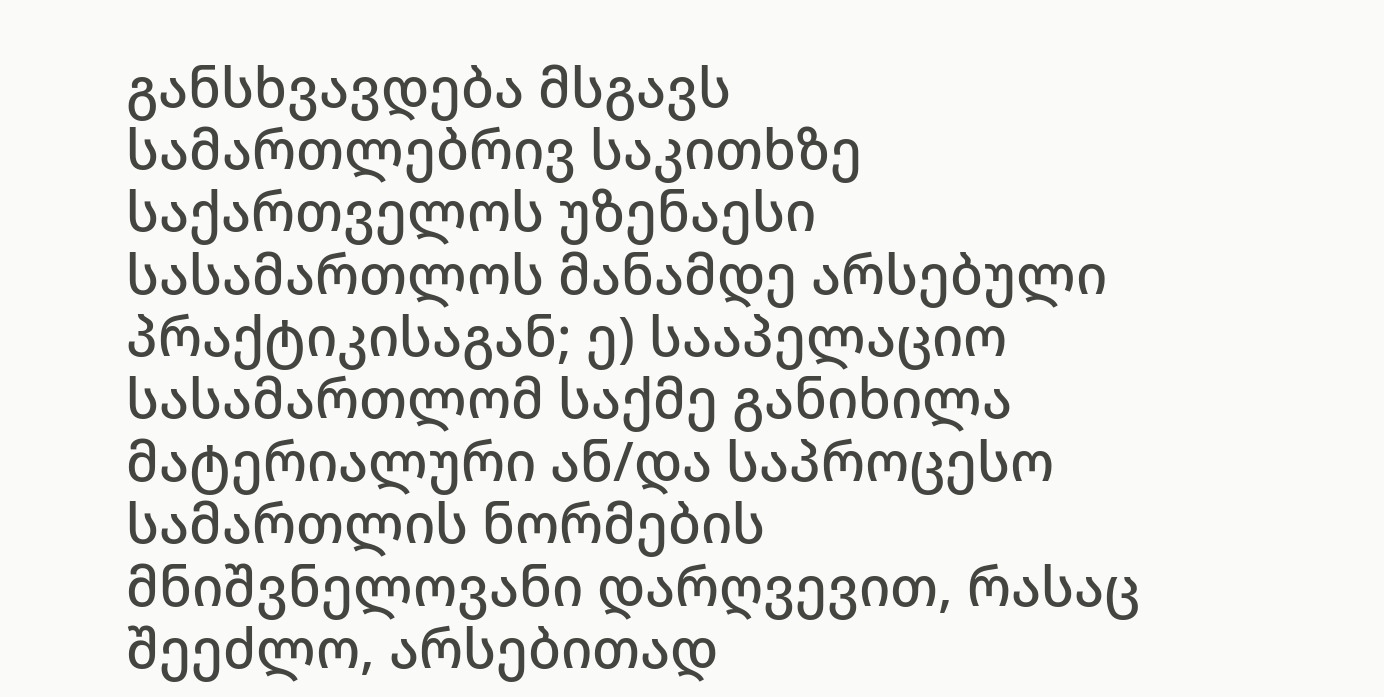განსხვავდება მსგავს სამართლებრივ საკითხზე საქართველოს უზენაესი სასამართლოს მანამდე არსებული პრაქტიკისაგან; ე) სააპელაციო სასამართლომ საქმე განიხილა მატერიალური ან/და საპროცესო სამართლის ნორმების მნიშვნელოვანი დარღვევით, რასაც შეეძლო, არსებითად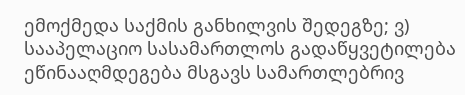ემოქმედა საქმის განხილვის შედეგზე; ვ) სააპელაციო სასამართლოს გადაწყვეტილება ეწინააღმდეგება მსგავს სამართლებრივ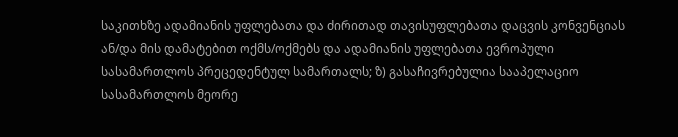საკითხზე ადამიანის უფლებათა და ძირითად თავისუფლებათა დაცვის კონვენციას ან/და მის დამატებით ოქმს/ოქმებს და ადამიანის უფლებათა ევროპული სასამართლოს პრეცედენტულ სამართალს; ზ) გასაჩივრებულია სააპელაციო სასამართლოს მეორე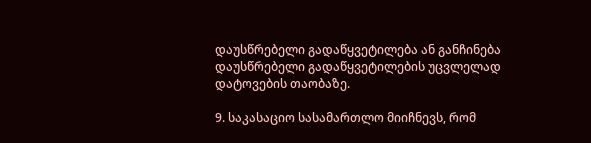დაუსწრებელი გადაწყვეტილება ან განჩინება დაუსწრებელი გადაწყვეტილების უცვლელად დატოვების თაობაზე.

9. საკასაციო სასამართლო მიიჩნევს, რომ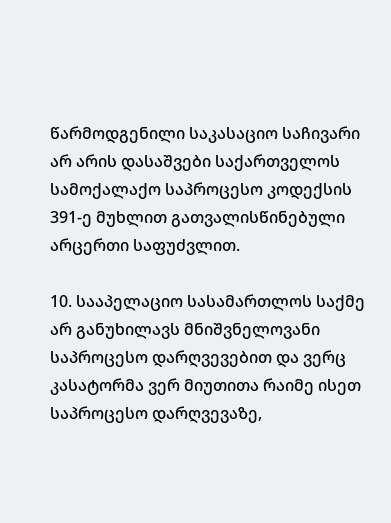წარმოდგენილი საკასაციო საჩივარი არ არის დასაშვები საქართველოს სამოქალაქო საპროცესო კოდექსის 391-ე მუხლით გათვალისწინებული არცერთი საფუძვლით.

10. სააპელაციო სასამართლოს საქმე არ განუხილავს მნიშვნელოვანი საპროცესო დარღვევებით და ვერც კასატორმა ვერ მიუთითა რაიმე ისეთ საპროცესო დარღვევაზე,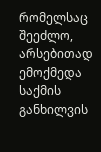რომელსაც შეეძლო, არსებითად ემოქმედა საქმის განხილვის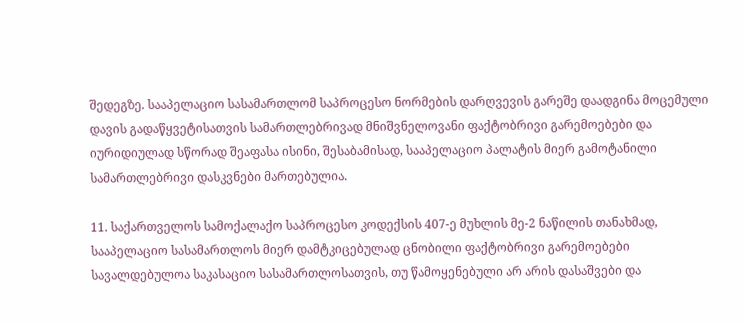შედეგზე. სააპელაციო სასამართლომ საპროცესო ნორმების დარღვევის გარეშე დაადგინა მოცემული დავის გადაწყვეტისათვის სამართლებრივად მნიშვნელოვანი ფაქტობრივი გარემოებები და იურიდიულად სწორად შეაფასა ისინი, შესაბამისად, სააპელაციო პალატის მიერ გამოტანილი სამართლებრივი დასკვნები მართებულია.

11. საქართველოს სამოქალაქო საპროცესო კოდექსის 407-ე მუხლის მე-2 ნაწილის თანახმად, სააპელაციო სასამართლოს მიერ დამტკიცებულად ცნობილი ფაქტობრივი გარემოებები სავალდებულოა საკასაციო სასამართლოსათვის, თუ წამოყენებული არ არის დასაშვები და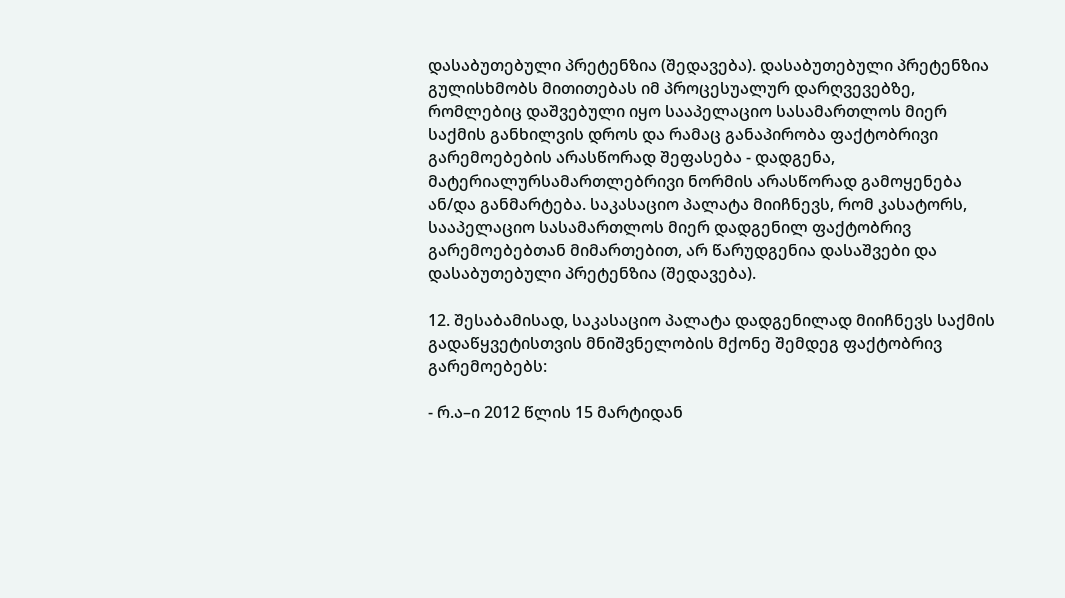დასაბუთებული პრეტენზია (შედავება). დასაბუთებული პრეტენზია გულისხმობს მითითებას იმ პროცესუალურ დარღვევებზე, რომლებიც დაშვებული იყო სააპელაციო სასამართლოს მიერ საქმის განხილვის დროს და რამაც განაპირობა ფაქტობრივი გარემოებების არასწორად შეფასება - დადგენა, მატერიალურსამართლებრივი ნორმის არასწორად გამოყენება ან/და განმარტება. საკასაციო პალატა მიიჩნევს, რომ კასატორს, სააპელაციო სასამართლოს მიერ დადგენილ ფაქტობრივ გარემოებებთან მიმართებით, არ წარუდგენია დასაშვები და დასაბუთებული პრეტენზია (შედავება).

12. შესაბამისად, საკასაციო პალატა დადგენილად მიიჩნევს საქმის გადაწყვეტისთვის მნიშვნელობის მქონე შემდეგ ფაქტობრივ გარემოებებს:

- რ.ა–ი 2012 წლის 15 მარტიდან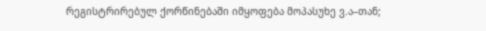რეგისტრირებულ ქორწინებაში იმყოფება მოპასუხე ვ.ა–თან;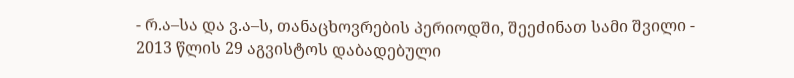- რ.ა–სა და ვ.ა–ს, თანაცხოვრების პერიოდში, შეეძინათ სამი შვილი - 2013 წლის 29 აგვისტოს დაბადებული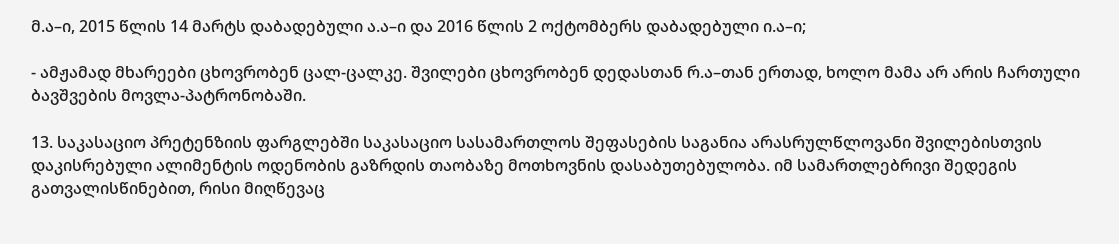მ.ა–ი, 2015 წლის 14 მარტს დაბადებული ა.ა–ი და 2016 წლის 2 ოქტომბერს დაბადებული ი.ა–ი;

- ამჟამად მხარეები ცხოვრობენ ცალ-ცალკე. შვილები ცხოვრობენ დედასთან რ.ა–თან ერთად, ხოლო მამა არ არის ჩართული ბავშვების მოვლა-პატრონობაში.

13. საკასაციო პრეტენზიის ფარგლებში საკასაციო სასამართლოს შეფასების საგანია არასრულწლოვანი შვილებისთვის დაკისრებული ალიმენტის ოდენობის გაზრდის თაობაზე მოთხოვნის დასაბუთებულობა. იმ სამართლებრივი შედეგის გათვალისწინებით, რისი მიღწევაც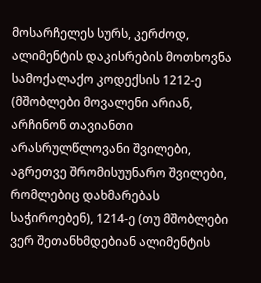მოსარჩელეს სურს, კერძოდ, ალიმენტის დაკისრების მოთხოვნა სამოქალაქო კოდექსის 1212-ე (მშობლები მოვალენი არიან, არჩინონ თავიანთი არასრულწლოვანი შვილები, აგრეთვე შრომისუუნარო შვილები, რომლებიც დახმარებას საჭიროებენ), 1214-ე (თუ მშობლები ვერ შეთანხმდებიან ალიმენტის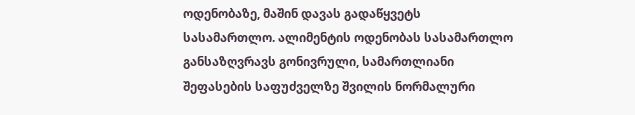ოდენობაზე, მაშინ დავას გადაწყვეტს სასამართლო. ალიმენტის ოდენობას სასამართლო განსაზღვრავს გონივრული, სამართლიანი შეფასების საფუძველზე შვილის ნორმალური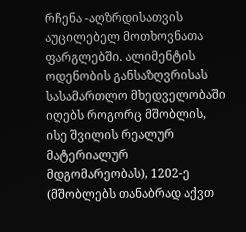რჩენა -აღზრდისათვის აუცილებელ მოთხოვნათა ფარგლებში. ალიმენტის ოდენობის განსაზღვრისას სასამართლო მხედველობაში იღებს როგორც მშობლის, ისე შვილის რეალურ მატერიალურ მდგომარეობას), 1202-ე (მშობლებს თანაბრად აქვთ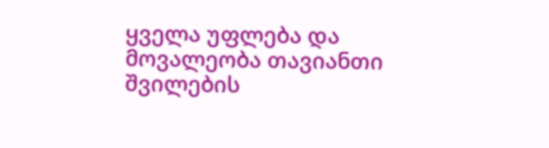ყველა უფლება და მოვალეობა თავიანთი შვილების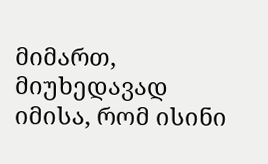მიმართ, მიუხედავად იმისა, რომ ისინი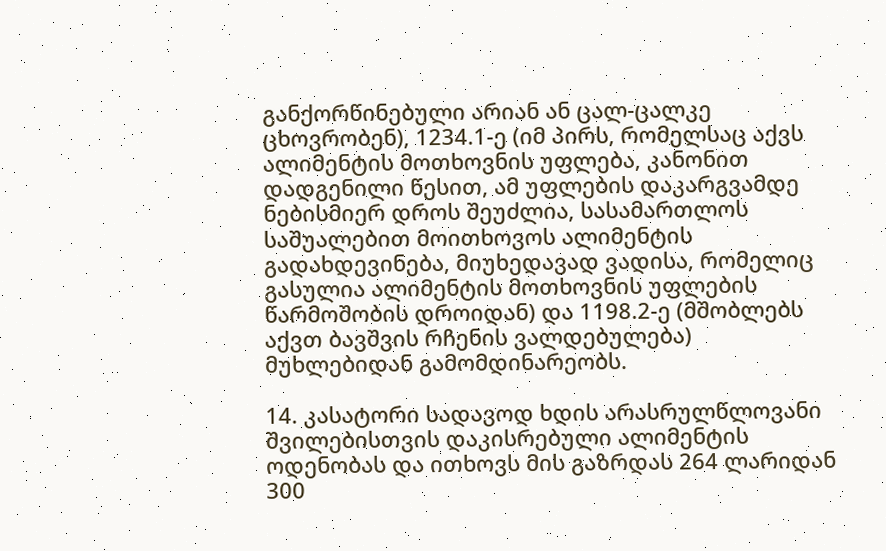განქორწინებული არიან ან ცალ-ცალკე ცხოვრობენ), 1234.1-ე (იმ პირს, რომელსაც აქვს ალიმენტის მოთხოვნის უფლება, კანონით დადგენილი წესით, ამ უფლების დაკარგვამდე ნებისმიერ დროს შეუძლია, სასამართლოს საშუალებით მოითხოვოს ალიმენტის გადახდევინება, მიუხედავად ვადისა, რომელიც გასულია ალიმენტის მოთხოვნის უფლების წარმოშობის დროიდან) და 1198.2-ე (მშობლებს აქვთ ბავშვის რჩენის ვალდებულება) მუხლებიდან გამომდინარეობს.

14. კასატორი სადავოდ ხდის არასრულწლოვანი შვილებისთვის დაკისრებული ალიმენტის ოდენობას და ითხოვს მის გაზრდას 264 ლარიდან 300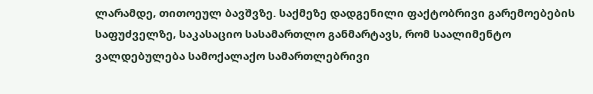ლარამდე, თითოეულ ბავშვზე. საქმეზე დადგენილი ფაქტობრივი გარემოებების საფუძველზე, საკასაციო სასამართლო განმარტავს, რომ საალიმენტო ვალდებულება სამოქალაქო სამართლებრივი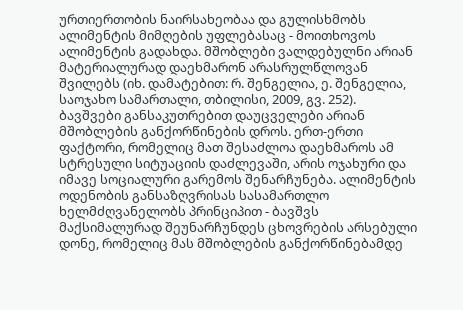ურთიერთობის ნაირსახეობაა და გულისხმობს ალიმენტის მიმღების უფლებასაც - მოითხოვოს ალიმენტის გადახდა. მშობლები ვალდებულნი არიან მატერიალურად დაეხმარონ არასრულწლოვან შვილებს (იხ. დამატებით: რ. შენგელია, ე. შენგელია, საოჯახო სამართალი, თბილისი, 2009, გვ. 252). ბავშვები განსაკუთრებით დაუცველები არიან მშობლების განქორწინების დროს. ერთ-ერთი ფაქტორი, რომელიც მათ შესაძლოა დაეხმაროს ამ სტრესული სიტუაციის დაძლევაში, არის ოჯახური და იმავე სოციალური გარემოს შენარჩუნება. ალიმენტის ოდენობის განსაზღვრისას სასამართლო ხელმძღვანელობს პრინციპით - ბავშვს მაქსიმალურად შეუნარჩუნდეს ცხოვრების არსებული დონე, რომელიც მას მშობლების განქორწინებამდე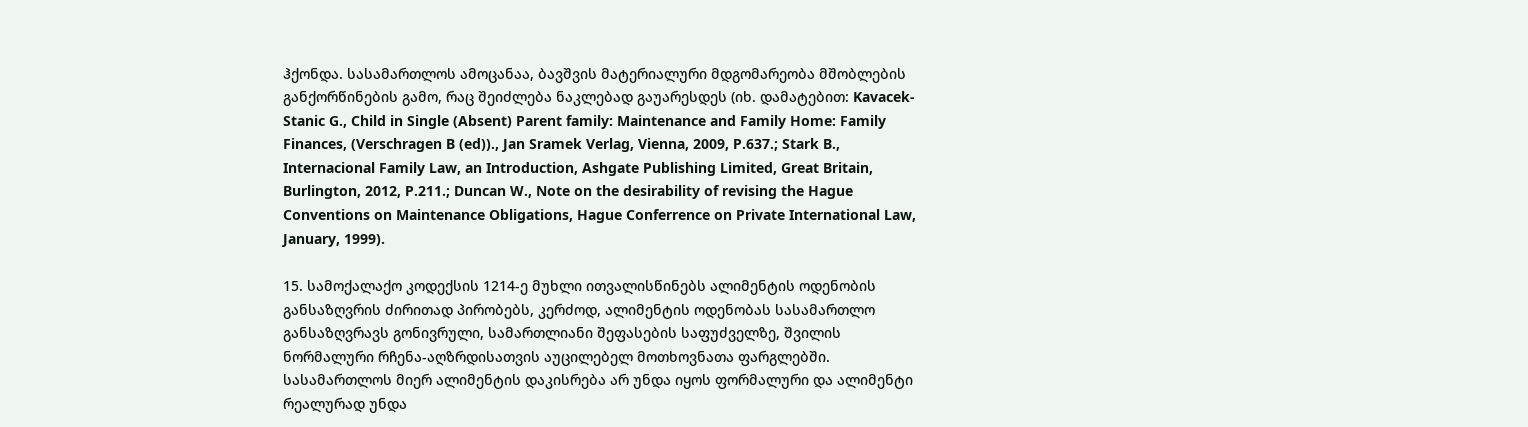ჰქონდა. სასამართლოს ამოცანაა, ბავშვის მატერიალური მდგომარეობა მშობლების განქორწინების გამო, რაც შეიძლება ნაკლებად გაუარესდეს (იხ. დამატებით: Kavacek-Stanic G., Child in Single (Absent) Parent family: Maintenance and Family Home: Family Finances, (Verschragen B (ed))., Jan Sramek Verlag, Vienna, 2009, P.637.; Stark B., Internacional Family Law, an Introduction, Ashgate Publishing Limited, Great Britain, Burlington, 2012, P.211.; Duncan W., Note on the desirability of revising the Hague Conventions on Maintenance Obligations, Hague Conferrence on Private International Law, January, 1999).

15. სამოქალაქო კოდექსის 1214-ე მუხლი ითვალისწინებს ალიმენტის ოდენობის განსაზღვრის ძირითად პირობებს, კერძოდ, ალიმენტის ოდენობას სასამართლო განსაზღვრავს გონივრული, სამართლიანი შეფასების საფუძველზე, შვილის ნორმალური რჩენა-აღზრდისათვის აუცილებელ მოთხოვნათა ფარგლებში. სასამართლოს მიერ ალიმენტის დაკისრება არ უნდა იყოს ფორმალური და ალიმენტი რეალურად უნდა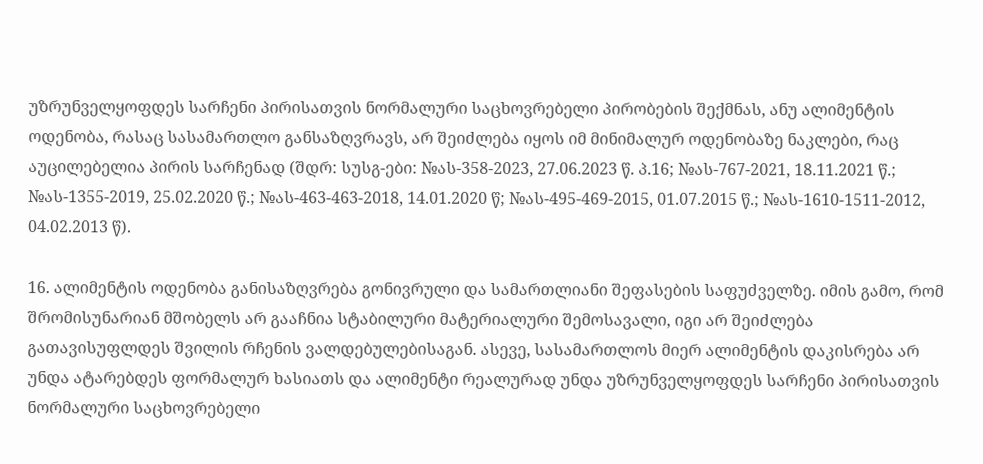უზრუნველყოფდეს სარჩენი პირისათვის ნორმალური საცხოვრებელი პირობების შექმნას, ანუ ალიმენტის ოდენობა, რასაც სასამართლო განსაზღვრავს, არ შეიძლება იყოს იმ მინიმალურ ოდენობაზე ნაკლები, რაც აუცილებელია პირის სარჩენად (შდრ: სუსგ-ები: №ას-358-2023, 27.06.2023 წ. პ.16; №ას-767-2021, 18.11.2021 წ.; №ას-1355-2019, 25.02.2020 წ.; №ას-463-463-2018, 14.01.2020 წ; №ას-495-469-2015, 01.07.2015 წ.; №ას-1610-1511-2012, 04.02.2013 წ).

16. ალიმენტის ოდენობა განისაზღვრება გონივრული და სამართლიანი შეფასების საფუძველზე. იმის გამო, რომ შრომისუნარიან მშობელს არ გააჩნია სტაბილური მატერიალური შემოსავალი, იგი არ შეიძლება გათავისუფლდეს შვილის რჩენის ვალდებულებისაგან. ასევე, სასამართლოს მიერ ალიმენტის დაკისრება არ უნდა ატარებდეს ფორმალურ ხასიათს და ალიმენტი რეალურად უნდა უზრუნველყოფდეს სარჩენი პირისათვის ნორმალური საცხოვრებელი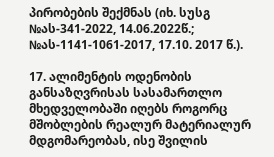პირობების შექმნას (იხ. სუსგ №ას-341-2022, 14.06.2022წ.; №ას-1141-1061-2017, 17.10. 2017 წ.).

17. ალიმენტის ოდენობის განსაზღვრისას სასამართლო მხედველობაში იღებს როგორც მშობლების რეალურ მატერიალურ მდგომარეობას, ისე შვილის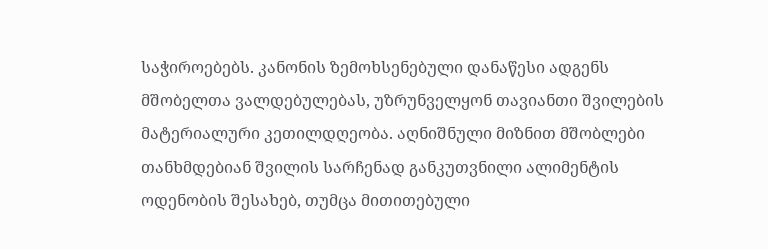საჭიროებებს. კანონის ზემოხსენებული დანაწესი ადგენს მშობელთა ვალდებულებას, უზრუნველყონ თავიანთი შვილების მატერიალური კეთილდღეობა. აღნიშნული მიზნით მშობლები თანხმდებიან შვილის სარჩენად განკუთვნილი ალიმენტის ოდენობის შესახებ, თუმცა მითითებული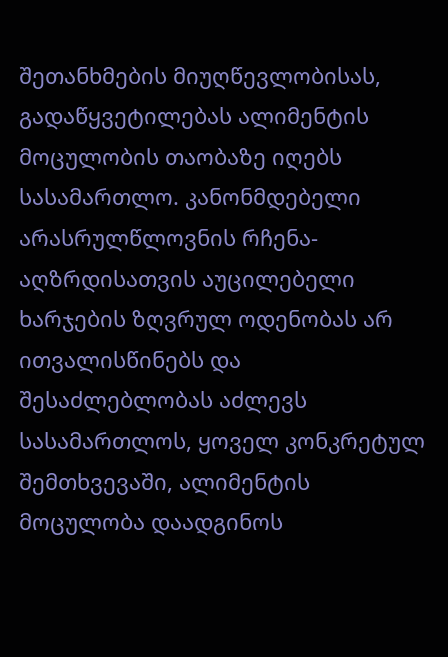შეთანხმების მიუღწევლობისას, გადაწყვეტილებას ალიმენტის მოცულობის თაობაზე იღებს სასამართლო. კანონმდებელი არასრულწლოვნის რჩენა-აღზრდისათვის აუცილებელი ხარჯების ზღვრულ ოდენობას არ ითვალისწინებს და შესაძლებლობას აძლევს სასამართლოს, ყოველ კონკრეტულ შემთხვევაში, ალიმენტის მოცულობა დაადგინოს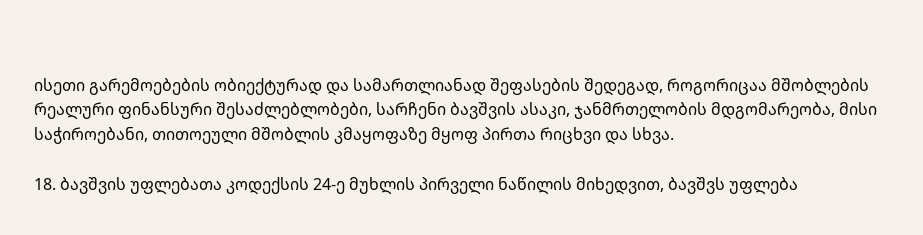ისეთი გარემოებების ობიექტურად და სამართლიანად შეფასების შედეგად, როგორიცაა მშობლების რეალური ფინანსური შესაძლებლობები, სარჩენი ბავშვის ასაკი, ჯანმრთელობის მდგომარეობა, მისი საჭიროებანი, თითოეული მშობლის კმაყოფაზე მყოფ პირთა რიცხვი და სხვა.

18. ბავშვის უფლებათა კოდექსის 24-ე მუხლის პირველი ნაწილის მიხედვით, ბავშვს უფლება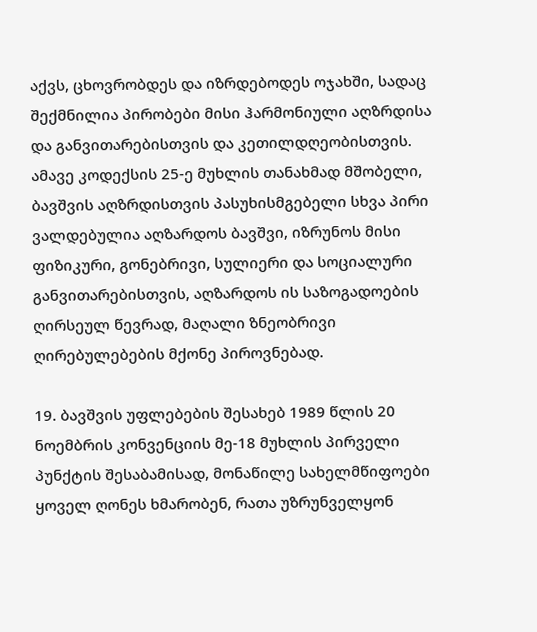აქვს, ცხოვრობდეს და იზრდებოდეს ოჯახში, სადაც შექმნილია პირობები მისი ჰარმონიული აღზრდისა და განვითარებისთვის და კეთილდღეობისთვის. ამავე კოდექსის 25-ე მუხლის თანახმად მშობელი, ბავშვის აღზრდისთვის პასუხისმგებელი სხვა პირი ვალდებულია აღზარდოს ბავშვი, იზრუნოს მისი ფიზიკური, გონებრივი, სულიერი და სოციალური განვითარებისთვის, აღზარდოს ის საზოგადოების ღირსეულ წევრად, მაღალი ზნეობრივი ღირებულებების მქონე პიროვნებად.

19. ბავშვის უფლებების შესახებ 1989 წლის 20 ნოემბრის კონვენციის მე-18 მუხლის პირველი პუნქტის შესაბამისად, მონაწილე სახელმწიფოები ყოველ ღონეს ხმარობენ, რათა უზრუნველყონ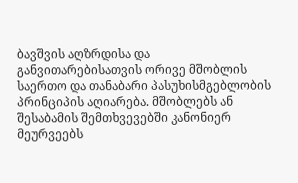ბავშვის აღზრდისა და განვითარებისათვის ორივე მშობლის საერთო და თანაბარი პასუხისმგებლობის პრინციპის აღიარება. მშობლებს ან შესაბამის შემთხვევებში კანონიერ მეურვეებს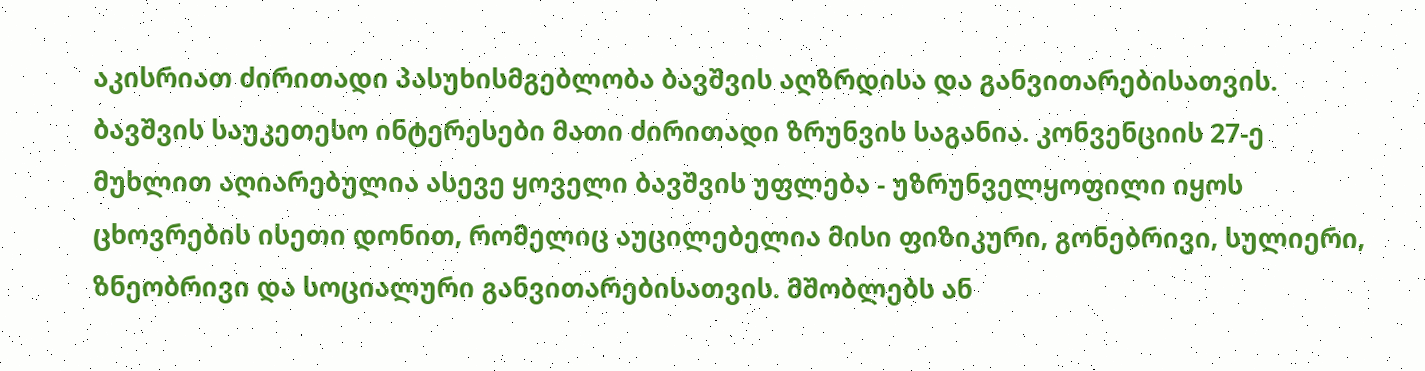აკისრიათ ძირითადი პასუხისმგებლობა ბავშვის აღზრდისა და განვითარებისათვის. ბავშვის საუკეთესო ინტერესები მათი ძირითადი ზრუნვის საგანია. კონვენციის 27-ე მუხლით აღიარებულია ასევე ყოველი ბავშვის უფლება - უზრუნველყოფილი იყოს ცხოვრების ისეთი დონით, რომელიც აუცილებელია მისი ფიზიკური, გონებრივი, სულიერი, ზნეობრივი და სოციალური განვითარებისათვის. მშობლებს ან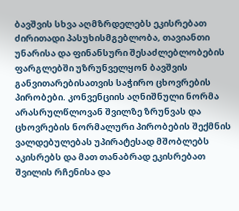ბავშვის სხვა აღმზრდელებს ეკისრებათ ძირითადი პასუხისმგებლობა, თავიანთი უნარისა და ფინანსური შესაძლებლობების ფარგლებში უზრუნველყონ ბავშვის განვითარებისათვის საჭირო ცხოვრების პირობები. კონვენციის აღნიშნული ნორმა არასრულწლოვან შვილზე ზრუნვას და ცხოვრების ნორმალური პირობების შექმნის ვალდებულებას უპირატესად მშობლებს აკისრებს და მათ თანაბრად ეკისრებათ შვილის რჩენისა და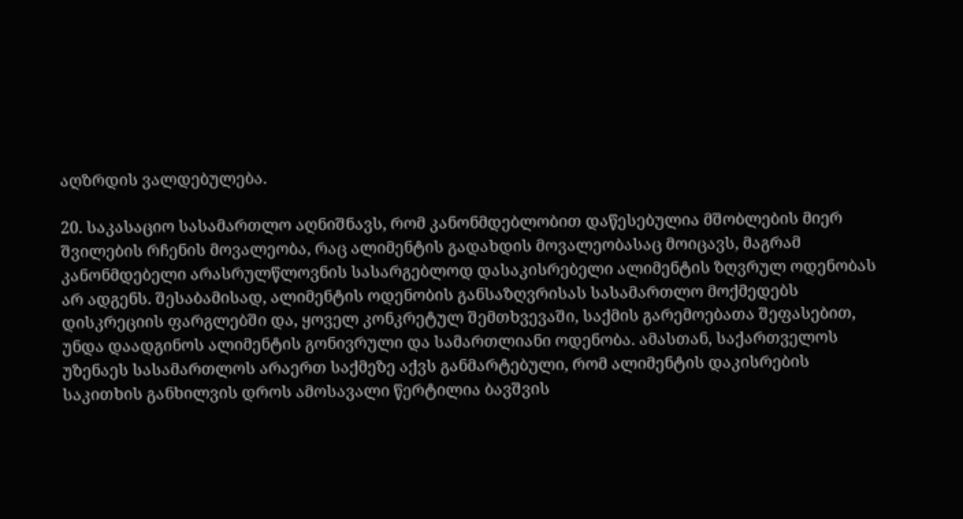აღზრდის ვალდებულება.

20. საკასაციო სასამართლო აღნიშნავს, რომ კანონმდებლობით დაწესებულია მშობლების მიერ შვილების რჩენის მოვალეობა, რაც ალიმენტის გადახდის მოვალეობასაც მოიცავს, მაგრამ კანონმდებელი არასრულწლოვნის სასარგებლოდ დასაკისრებელი ალიმენტის ზღვრულ ოდენობას არ ადგენს. შესაბამისად, ალიმენტის ოდენობის განსაზღვრისას სასამართლო მოქმედებს დისკრეციის ფარგლებში და, ყოველ კონკრეტულ შემთხვევაში, საქმის გარემოებათა შეფასებით, უნდა დაადგინოს ალიმენტის გონივრული და სამართლიანი ოდენობა. ამასთან, საქართველოს უზენაეს სასამართლოს არაერთ საქმეზე აქვს განმარტებული, რომ ალიმენტის დაკისრების საკითხის განხილვის დროს ამოსავალი წერტილია ბავშვის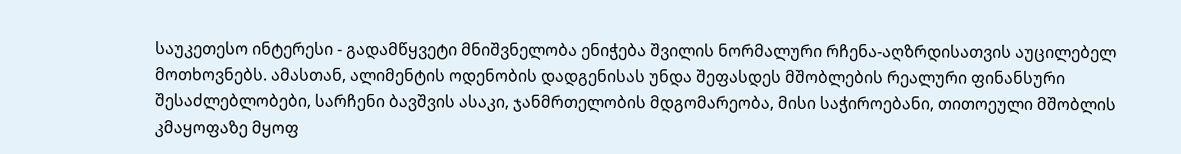საუკეთესო ინტერესი - გადამწყვეტი მნიშვნელობა ენიჭება შვილის ნორმალური რჩენა-აღზრდისათვის აუცილებელ მოთხოვნებს. ამასთან, ალიმენტის ოდენობის დადგენისას უნდა შეფასდეს მშობლების რეალური ფინანსური შესაძლებლობები, სარჩენი ბავშვის ასაკი, ჯანმრთელობის მდგომარეობა, მისი საჭიროებანი, თითოეული მშობლის კმაყოფაზე მყოფ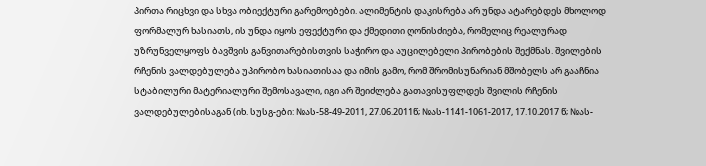პირთა რიცხვი და სხვა ობიექტური გარემოებები. ალიმენტის დაკისრება არ უნდა ატარებდეს მხოლოდ ფორმალურ ხასიათს, ის უნდა იყოს ეფექტური და ქმედითი ღონისძიება, რომელიც რეალურად უზრუნველყოფს ბავშვის განვითარებისთვის საჭირო და აუცილებელი პირობების შექმნას. შვილების რჩენის ვალდებულება უპირობო ხასიათისაა და იმის გამო, რომ შრომისუნარიან მშობელს არ გააჩნია სტაბილური მატერიალური შემოსავალი, იგი არ შეიძლება გათავისუფლდეს შვილის რჩენის ვალდებულებისაგან (იხ. სუსგ-ები: №ას-58-49-2011, 27.06.2011წ; №ას-1141-1061-2017, 17.10.2017 წ; №ას-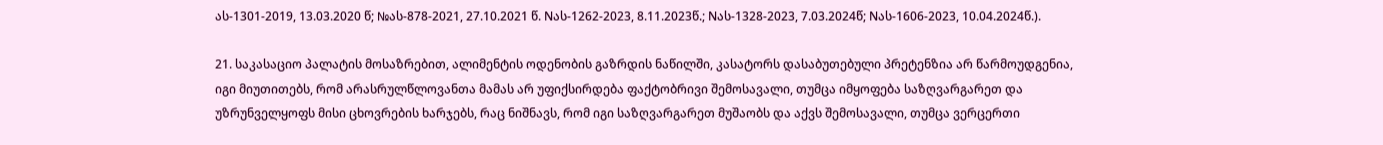ას-1301-2019, 13.03.2020 წ; №ას-878-2021, 27.10.2021 წ. Nას-1262-2023, 8.11.2023წ.; Nას-1328-2023, 7.03.2024წ; Nას-1606-2023, 10.04.2024წ.).

21. საკასაციო პალატის მოსაზრებით, ალიმენტის ოდენობის გაზრდის ნაწილში, კასატორს დასაბუთებული პრეტენზია არ წარმოუდგენია, იგი მიუთითებს, რომ არასრულწლოვანთა მამას არ უფიქსირდება ფაქტობრივი შემოსავალი, თუმცა იმყოფება საზღვარგარეთ და უზრუნველყოფს მისი ცხოვრების ხარჯებს, რაც ნიშნავს, რომ იგი საზღვარგარეთ მუშაობს და აქვს შემოსავალი, თუმცა ვერცერთი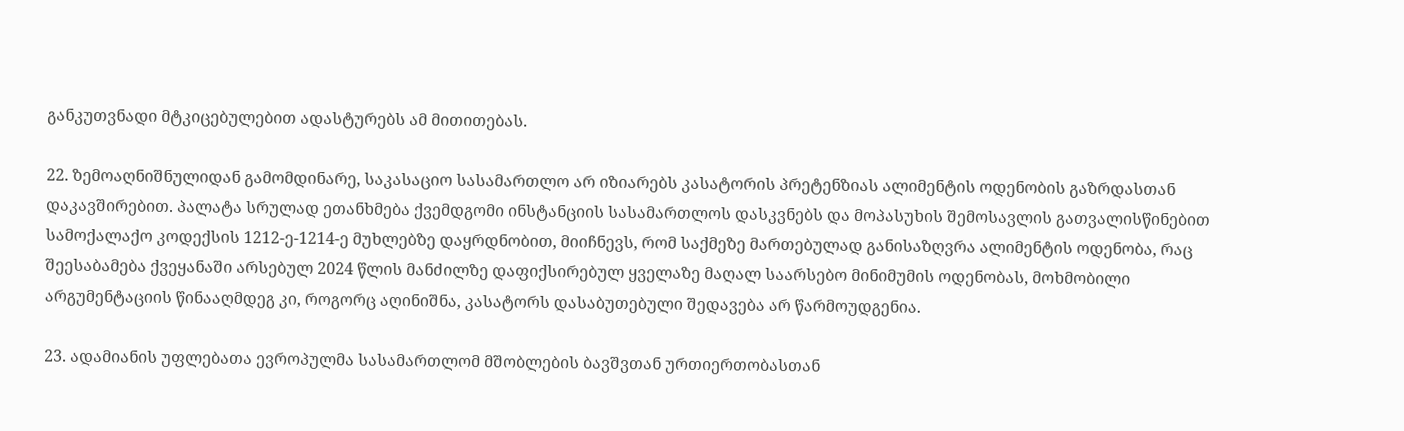განკუთვნადი მტკიცებულებით ადასტურებს ამ მითითებას.

22. ზემოაღნიშნულიდან გამომდინარე, საკასაციო სასამართლო არ იზიარებს კასატორის პრეტენზიას ალიმენტის ოდენობის გაზრდასთან დაკავშირებით. პალატა სრულად ეთანხმება ქვემდგომი ინსტანციის სასამართლოს დასკვნებს და მოპასუხის შემოსავლის გათვალისწინებით სამოქალაქო კოდექსის 1212-ე-1214-ე მუხლებზე დაყრდნობით, მიიჩნევს, რომ საქმეზე მართებულად განისაზღვრა ალიმენტის ოდენობა, რაც შეესაბამება ქვეყანაში არსებულ 2024 წლის მანძილზე დაფიქსირებულ ყველაზე მაღალ საარსებო მინიმუმის ოდენობას, მოხმობილი არგუმენტაციის წინააღმდეგ კი, როგორც აღინიშნა, კასატორს დასაბუთებული შედავება არ წარმოუდგენია.

23. ადამიანის უფლებათა ევროპულმა სასამართლომ მშობლების ბავშვთან ურთიერთობასთან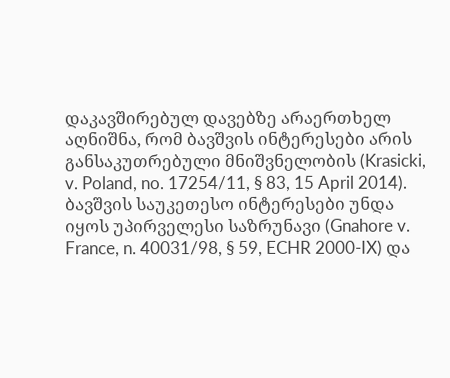დაკავშირებულ დავებზე არაერთხელ აღნიშნა, რომ ბავშვის ინტერესები არის განსაკუთრებული მნიშვნელობის (Krasicki, v. Poland, no. 17254/11, § 83, 15 April 2014). ბავშვის საუკეთესო ინტერესები უნდა იყოს უპირველესი საზრუნავი (Gnahore v. France, n. 40031/98, § 59, ECHR 2000-IX) და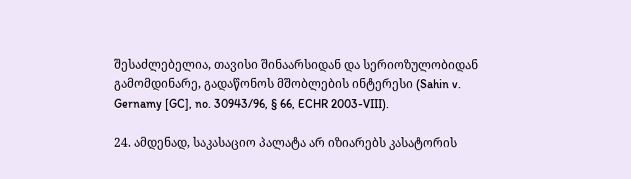შესაძლებელია, თავისი შინაარსიდან და სერიოზულობიდან გამომდინარე, გადაწონოს მშობლების ინტერესი (Sahin v. Gernamy [GC], no. 30943/96, § 66, ECHR 2003-VIII).

24. ამდენად, საკასაციო პალატა არ იზიარებს კასატორის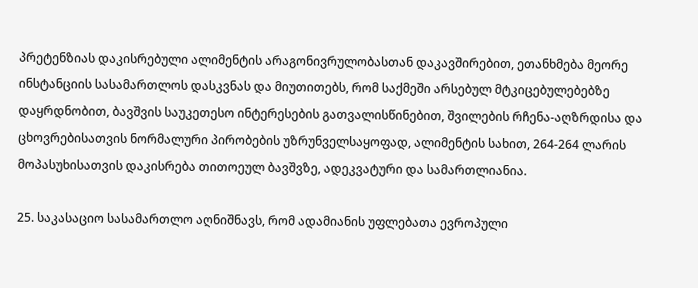პრეტენზიას დაკისრებული ალიმენტის არაგონივრულობასთან დაკავშირებით, ეთანხმება მეორე ინსტანციის სასამართლოს დასკვნას და მიუთითებს, რომ საქმეში არსებულ მტკიცებულებებზე დაყრდნობით, ბავშვის საუკეთესო ინტერესების გათვალისწინებით, შვილების რჩენა-აღზრდისა და ცხოვრებისათვის ნორმალური პირობების უზრუნველსაყოფად, ალიმენტის სახით, 264-264 ლარის მოპასუხისათვის დაკისრება თითოეულ ბავშვზე, ადეკვატური და სამართლიანია.

25. საკასაციო სასამართლო აღნიშნავს, რომ ადამიანის უფლებათა ევროპული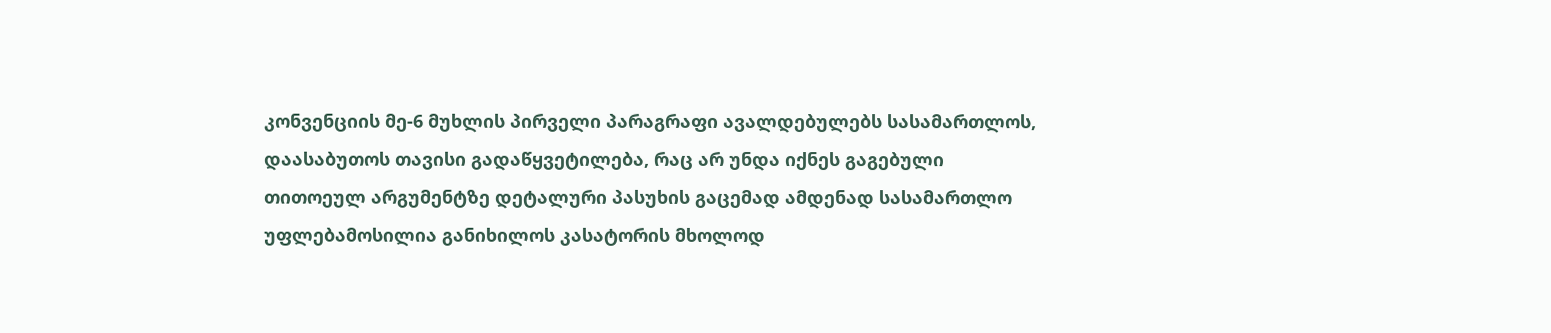კონვენციის მე-6 მუხლის პირველი პარაგრაფი ავალდებულებს სასამართლოს, დაასაბუთოს თავისი გადაწყვეტილება, რაც არ უნდა იქნეს გაგებული თითოეულ არგუმენტზე დეტალური პასუხის გაცემად ამდენად სასამართლო უფლებამოსილია განიხილოს კასატორის მხოლოდ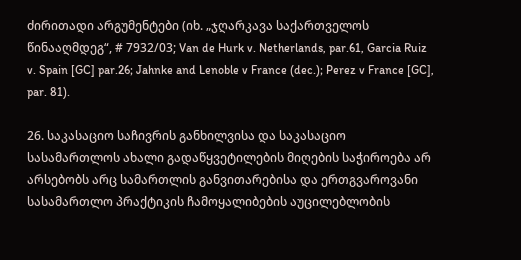ძირითადი არგუმენტები (იხ. „ჯღარკავა საქართველოს წინააღმდეგ“, # 7932/03; Van de Hurk v. Netherlands, par.61, Garcia Ruiz v. Spain [GC] par.26; Jahnke and Lenoble v France (dec.); Perez v France [GC], par. 81).

26. საკასაციო საჩივრის განხილვისა და საკასაციო სასამართლოს ახალი გადაწყვეტილების მიღების საჭიროება არ არსებობს არც სამართლის განვითარებისა და ერთგვაროვანი სასამართლო პრაქტიკის ჩამოყალიბების აუცილებლობის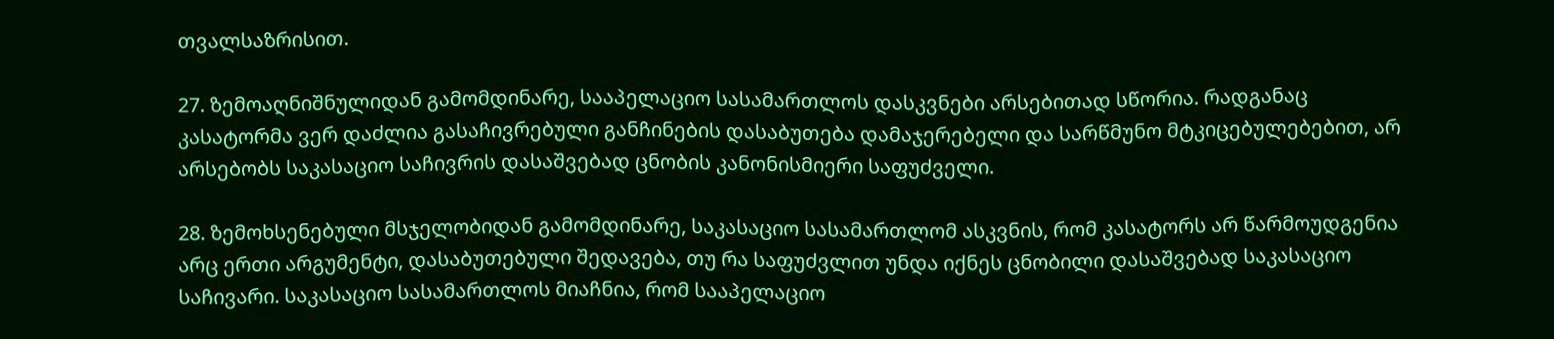თვალსაზრისით.

27. ზემოაღნიშნულიდან გამომდინარე, სააპელაციო სასამართლოს დასკვნები არსებითად სწორია. რადგანაც კასატორმა ვერ დაძლია გასაჩივრებული განჩინების დასაბუთება დამაჯერებელი და სარწმუნო მტკიცებულებებით, არ არსებობს საკასაციო საჩივრის დასაშვებად ცნობის კანონისმიერი საფუძველი.

28. ზემოხსენებული მსჯელობიდან გამომდინარე, საკასაციო სასამართლომ ასკვნის, რომ კასატორს არ წარმოუდგენია არც ერთი არგუმენტი, დასაბუთებული შედავება, თუ რა საფუძვლით უნდა იქნეს ცნობილი დასაშვებად საკასაციო საჩივარი. საკასაციო სასამართლოს მიაჩნია, რომ სააპელაციო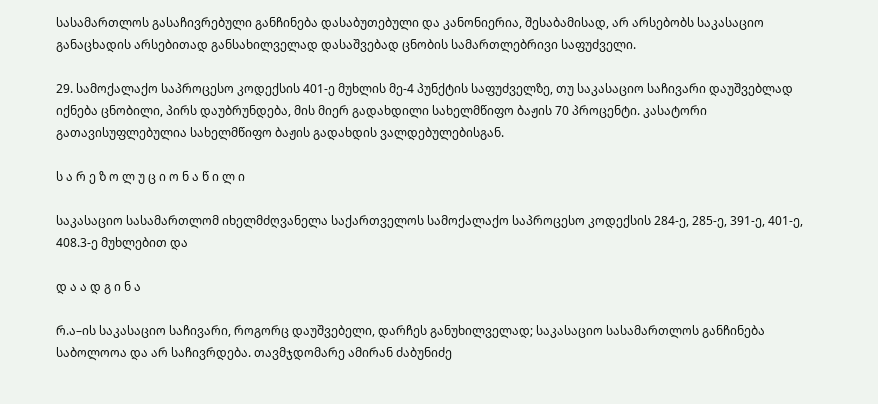სასამართლოს გასაჩივრებული განჩინება დასაბუთებული და კანონიერია, შესაბამისად, არ არსებობს საკასაციო განაცხადის არსებითად განსახილველად დასაშვებად ცნობის სამართლებრივი საფუძველი.

29. სამოქალაქო საპროცესო კოდექსის 401-ე მუხლის მე-4 პუნქტის საფუძველზე, თუ საკასაციო საჩივარი დაუშვებლად იქნება ცნობილი, პირს დაუბრუნდება, მის მიერ გადახდილი სახელმწიფო ბაჟის 70 პროცენტი. კასატორი გათავისუფლებულია სახელმწიფო ბაჟის გადახდის ვალდებულებისგან.

ს ა რ ე ზ ო ლ უ ც ი ო ნ ა წ ი ლ ი

საკასაციო სასამართლომ იხელმძღვანელა საქართველოს სამოქალაქო საპროცესო კოდექსის 284-ე, 285-ე, 391-ე, 401-ე, 408.3-ე მუხლებით და

დ ა ა დ გ ი ნ ა

რ.ა–ის საკასაციო საჩივარი, როგორც დაუშვებელი, დარჩეს განუხილველად; საკასაციო სასამართლოს განჩინება საბოლოოა და არ საჩივრდება. თავმჯდომარე ამირან ძაბუნიძე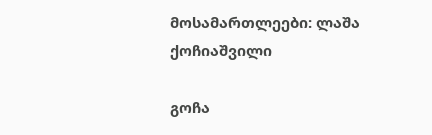მოსამართლეები: ლაშა ქოჩიაშვილი

გოჩა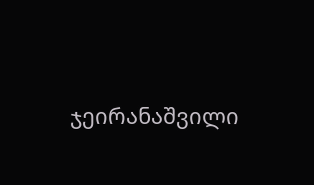ჯეირანაშვილი